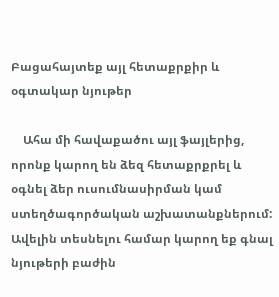Բացահայտեք այլ հետաքրքիր և օգտակար նյութեր

    Ահա մի հավաքածու այլ ֆայլերից, որոնք կարող են ձեզ հետաքրքրել և օգնել ձեր ուսումնասիրման կամ ստեղծագործական աշխատանքներում: Ավելին տեսնելու համար կարող եք գնալ նյութերի բաժին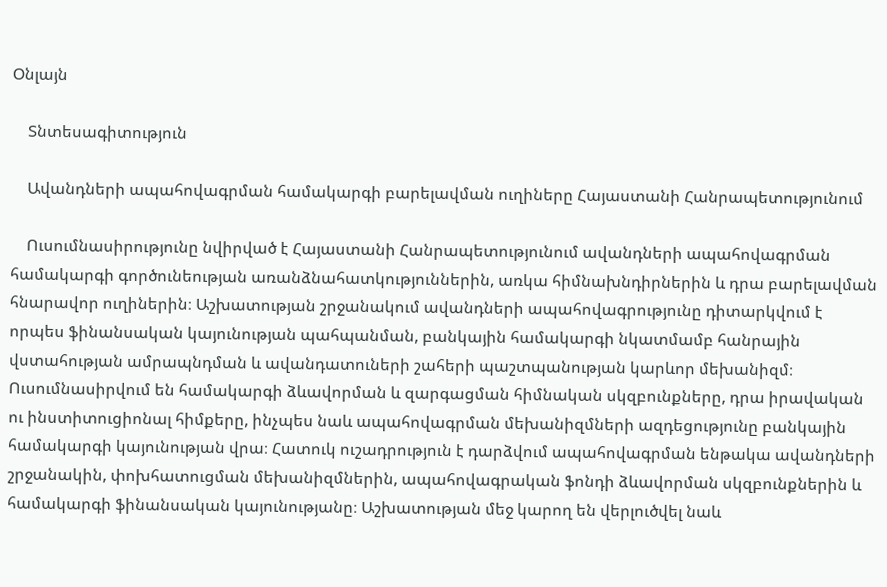Օնլայն

    Տնտեսագիտություն

    Ավանդների ապահովագրման համակարգի բարելավման ուղիները Հայաստանի Հանրապետությունում

    Ուսումնասիրությունը նվիրված է Հայաստանի Հանրապետությունում ավանդների ապահովագրման համակարգի գործունեության առանձնահատկություններին, առկա հիմնախնդիրներին և դրա բարելավման հնարավոր ուղիներին։ Աշխատության շրջանակում ավանդների ապահովագրությունը դիտարկվում է որպես ֆինանսական կայունության պահպանման, բանկային համակարգի նկատմամբ հանրային վստահության ամրապնդման և ավանդատուների շահերի պաշտպանության կարևոր մեխանիզմ։ Ուսումնասիրվում են համակարգի ձևավորման և զարգացման հիմնական սկզբունքները, դրա իրավական ու ինստիտուցիոնալ հիմքերը, ինչպես նաև ապահովագրման մեխանիզմների ազդեցությունը բանկային համակարգի կայունության վրա։ Հատուկ ուշադրություն է դարձվում ապահովագրման ենթակա ավանդների շրջանակին, փոխհատուցման մեխանիզմներին, ապահովագրական ֆոնդի ձևավորման սկզբունքներին և համակարգի ֆինանսական կայունությանը։ Աշխատության մեջ կարող են վերլուծվել նաև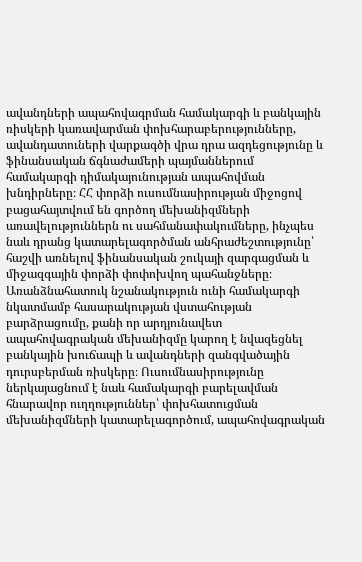ավանդների ապահովագրման համակարգի և բանկային ռիսկերի կառավարման փոխհարաբերությունները, ավանդատուների վարքագծի վրա դրա ազդեցությունը և ֆինանսական ճգնաժամերի պայմաններում համակարգի դիմակայունության ապահովման խնդիրները։ ՀՀ փորձի ուսումնասիրության միջոցով բացահայտվում են գործող մեխանիզմների առավելություններն ու սահմանափակումները, ինչպես նաև դրանց կատարելագործման անհրաժեշտությունը՝ հաշվի առնելով ֆինանսական շուկայի զարգացման և միջազգային փորձի փոփոխվող պահանջները։ Առանձնահատուկ նշանակություն ունի համակարգի նկատմամբ հասարակության վստահության բարձրացումը, քանի որ արդյունավետ ապահովագրական մեխանիզմը կարող է նվազեցնել բանկային խուճապի և ավանդների զանգվածային դուրսբերման ռիսկերը։ Ուսումնասիրությունը ներկայացնում է նաև համակարգի բարելավման հնարավոր ուղղություններ՝ փոխհատուցման մեխանիզմների կատարելագործում, ապահովագրական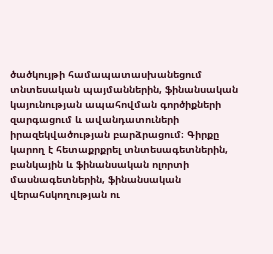ծածկույթի համապատասխանեցում տնտեսական պայմաններին, ֆինանսական կայունության ապահովման գործիքների զարգացում և ավանդատուների իրազեկվածության բարձրացում։ Գիրքը կարող է հետաքրքրել տնտեսագետներին, բանկային և ֆինանսական ոլորտի մասնագետներին, ֆինանսական վերահսկողության ու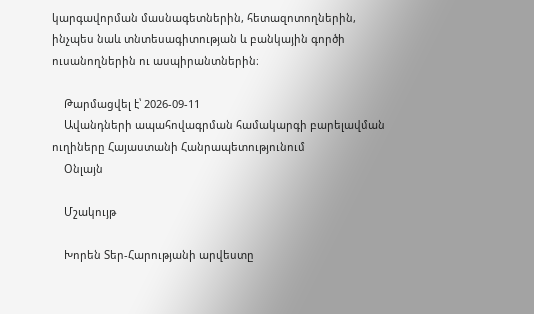կարգավորման մասնագետներին, հետազոտողներին, ինչպես նաև տնտեսագիտության և բանկային գործի ուսանողներին ու ասպիրանտներին։

    Թարմացվել է՝ 2026-09-11
    Ավանդների ապահովագրման համակարգի բարելավման ուղիները Հայաստանի Հանրապետությունում
    Օնլայն

    Մշակույթ

    Խորեն Տեր-Հարությանի արվեստը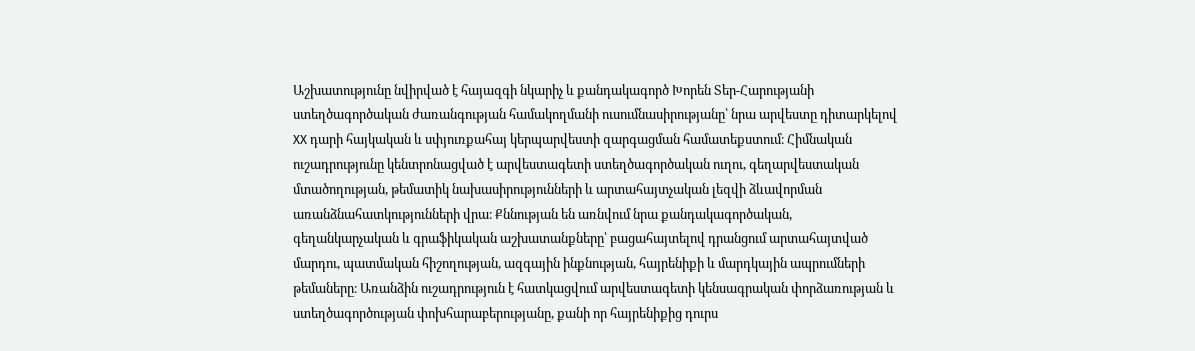Աշխատությունը նվիրված է հայազգի նկարիչ և քանդակագործ Խորեն Տեր-Հարությանի ստեղծագործական ժառանգության համակողմանի ուսումնասիրությանը՝ նրա արվեստը դիտարկելով XX դարի հայկական և սփյուռքահայ կերպարվեստի զարգացման համատեքստում։ Հիմնական ուշադրությունը կենտրոնացված է արվեստագետի ստեղծագործական ուղու, գեղարվեստական մտածողության, թեմատիկ նախասիրությունների և արտահայտչական լեզվի ձևավորման առանձնահատկությունների վրա։ Քննության են առնվում նրա քանդակագործական, գեղանկարչական և գրաֆիկական աշխատանքները՝ բացահայտելով դրանցում արտահայտված մարդու, պատմական հիշողության, ազգային ինքնության, հայրենիքի և մարդկային ապրումների թեմաները։ Առանձին ուշադրություն է հատկացվում արվեստագետի կենսագրական փորձառության և ստեղծագործության փոխհարաբերությանը, քանի որ հայրենիքից դուրս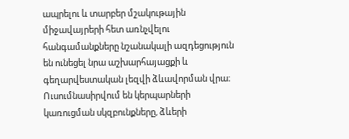ապրելու և տարբեր մշակութային միջավայրերի հետ առնչվելու հանգամանքները նշանակալի ազդեցություն են ունեցել նրա աշխարհայացքի և գեղարվեստական լեզվի ձևավորման վրա։ Ուսումնասիրվում են կերպարների կառուցման սկզբունքները, ձևերի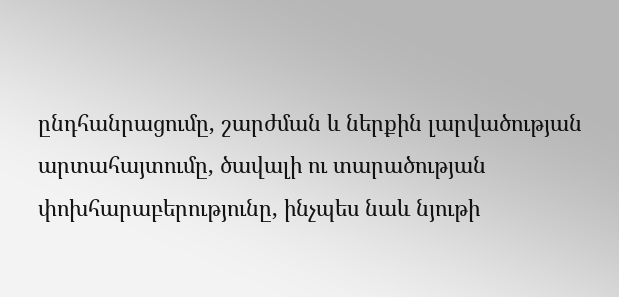ընդհանրացումը, շարժման և ներքին լարվածության արտահայտումը, ծավալի ու տարածության փոխհարաբերությունը, ինչպես նաև նյութի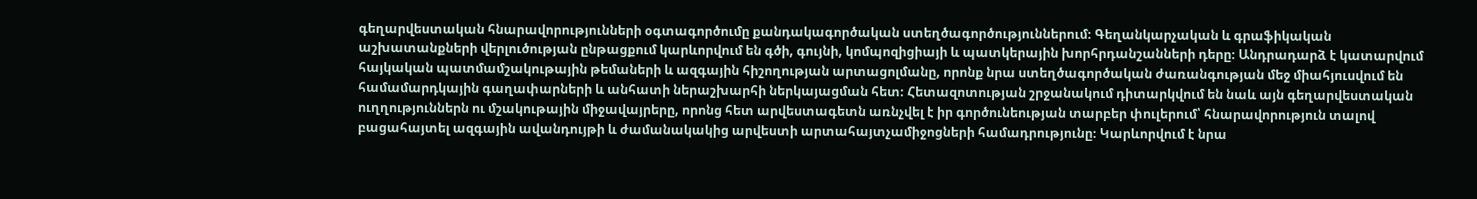գեղարվեստական հնարավորությունների օգտագործումը քանդակագործական ստեղծագործություններում։ Գեղանկարչական և գրաֆիկական աշխատանքների վերլուծության ընթացքում կարևորվում են գծի, գույնի, կոմպոզիցիայի և պատկերային խորհրդանշանների դերը։ Անդրադարձ է կատարվում հայկական պատմամշակութային թեմաների և ազգային հիշողության արտացոլմանը, որոնք նրա ստեղծագործական ժառանգության մեջ միահյուսվում են համամարդկային գաղափարների և անհատի ներաշխարհի ներկայացման հետ։ Հետազոտության շրջանակում դիտարկվում են նաև այն գեղարվեստական ուղղություններն ու մշակութային միջավայրերը, որոնց հետ արվեստագետն առնչվել է իր գործունեության տարբեր փուլերում՝ հնարավորություն տալով բացահայտել ազգային ավանդույթի և ժամանակակից արվեստի արտահայտչամիջոցների համադրությունը։ Կարևորվում է նրա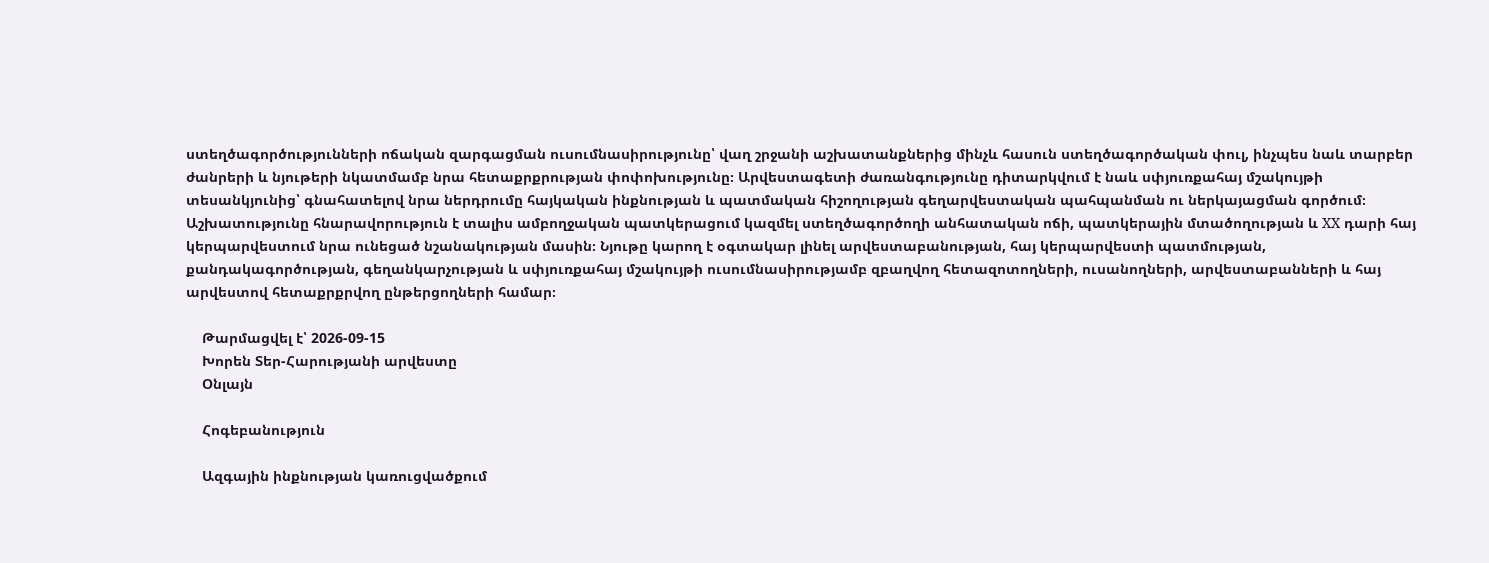ստեղծագործությունների ոճական զարգացման ուսումնասիրությունը՝ վաղ շրջանի աշխատանքներից մինչև հասուն ստեղծագործական փուլ, ինչպես նաև տարբեր ժանրերի և նյութերի նկատմամբ նրա հետաքրքրության փոփոխությունը։ Արվեստագետի ժառանգությունը դիտարկվում է նաև սփյուռքահայ մշակույթի տեսանկյունից՝ գնահատելով նրա ներդրումը հայկական ինքնության և պատմական հիշողության գեղարվեստական պահպանման ու ներկայացման գործում։ Աշխատությունը հնարավորություն է տալիս ամբողջական պատկերացում կազմել ստեղծագործողի անհատական ոճի, պատկերային մտածողության և XX դարի հայ կերպարվեստում նրա ունեցած նշանակության մասին։ Նյութը կարող է օգտակար լինել արվեստաբանության, հայ կերպարվեստի պատմության, քանդակագործության, գեղանկարչության և սփյուռքահայ մշակույթի ուսումնասիրությամբ զբաղվող հետազոտողների, ուսանողների, արվեստաբանների և հայ արվեստով հետաքրքրվող ընթերցողների համար։

    Թարմացվել է՝ 2026-09-15
    Խորեն Տեր-Հարությանի արվեստը
    Օնլայն

    Հոգեբանություն

    Ազգային ինքնության կառուցվածքում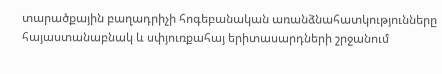տարածքային բաղադրիչի հոգեբանական առանձնահատկությունները հայաստանաբնակ և սփյուռքահայ երիտասարդների շրջանում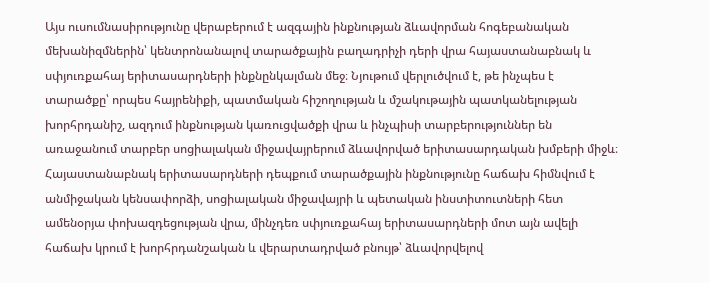Այս ուսումնասիրությունը վերաբերում է ազգային ինքնության ձևավորման հոգեբանական մեխանիզմներին՝ կենտրոնանալով տարածքային բաղադրիչի դերի վրա հայաստանաբնակ և սփյուռքահայ երիտասարդների ինքնընկալման մեջ։ Նյութում վերլուծվում է, թե ինչպես է տարածքը՝ որպես հայրենիքի, պատմական հիշողության և մշակութային պատկանելության խորհրդանիշ, ազդում ինքնության կառուցվածքի վրա և ինչպիսի տարբերություններ են առաջանում տարբեր սոցիալական միջավայրերում ձևավորված երիտասարդական խմբերի միջև։ Հայաստանաբնակ երիտասարդների դեպքում տարածքային ինքնությունը հաճախ հիմնվում է անմիջական կենսափորձի, սոցիալական միջավայրի և պետական ինստիտուտների հետ ամենօրյա փոխազդեցության վրա, մինչդեռ սփյուռքահայ երիտասարդների մոտ այն ավելի հաճախ կրում է խորհրդանշական և վերարտադրված բնույթ՝ ձևավորվելով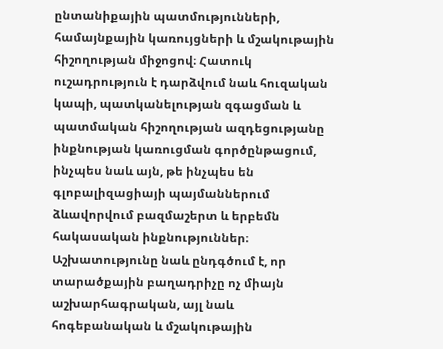ընտանիքային պատմությունների, համայնքային կառույցների և մշակութային հիշողության միջոցով։ Հատուկ ուշադրություն է դարձվում նաև հուզական կապի, պատկանելության զգացման և պատմական հիշողության ազդեցությանը ինքնության կառուցման գործընթացում, ինչպես նաև այն, թե ինչպես են գլոբալիզացիայի պայմաններում ձևավորվում բազմաշերտ և երբեմն հակասական ինքնություններ։ Աշխատությունը նաև ընդգծում է, որ տարածքային բաղադրիչը ոչ միայն աշխարհագրական, այլ նաև հոգեբանական և մշակութային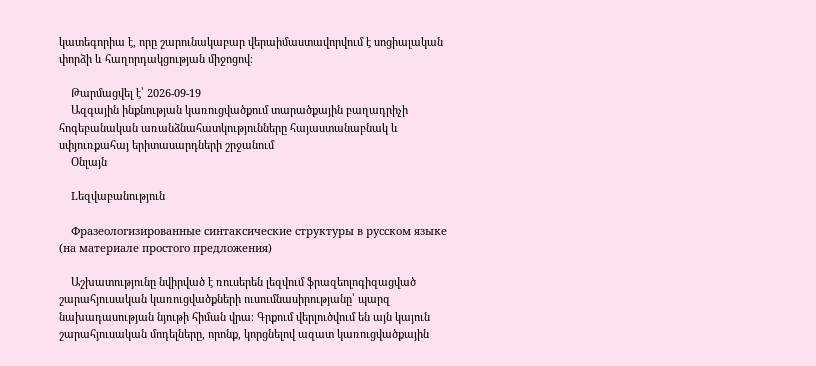կատեգորիա է, որը շարունակաբար վերաիմաստավորվում է սոցիալական փորձի և հաղորդակցության միջոցով։

    Թարմացվել է՝ 2026-09-19
    Ազգային ինքնության կառուցվածքում տարածքային բաղադրիչի հոգեբանական առանձնահատկությունները հայաստանաբնակ և սփյուռքահայ երիտասարդների շրջանում
    Օնլայն

    Lեզվաբանություն

    Фразеологизированные синтаксические структуры в русском языке (на материале простого предложения)

    Աշխատությունը նվիրված է ռուսերեն լեզվում ֆրազեոլոգիզացված շարահյուսական կառուցվածքների ուսումնասիրությանը՝ պարզ նախադասության նյութի հիման վրա։ Գրքում վերլուծվում են այն կայուն շարահյուսական մոդելները, որոնք, կորցնելով ազատ կառուցվածքային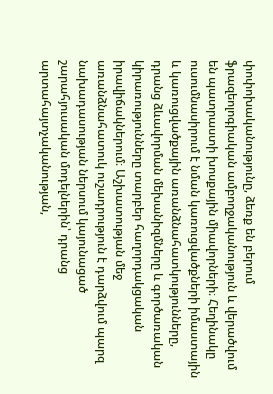փոփոխականությունը, ձեռք են բերում ֆրազեոլոգիական ամբողջականություն և վերածվում են պատրաստի խոսքային միավորների։ Հեղինակը ուսումնասիրում է նման կառուցվածքների իմաստային և կառուցվածքային առանձնահատկությունները, դրանց ձևավորման մեխանիզմները և գործառական կիրառությունները տարբեր հաղորդակցական իրավիճակներում։ Աշխատության մեջ առանձնահատուկ ուշադրություն է դարձվում պարզ նախադասության ներսում կայունացած շարահյուսական մոդելներին՝ դրանց արտահայտչականության,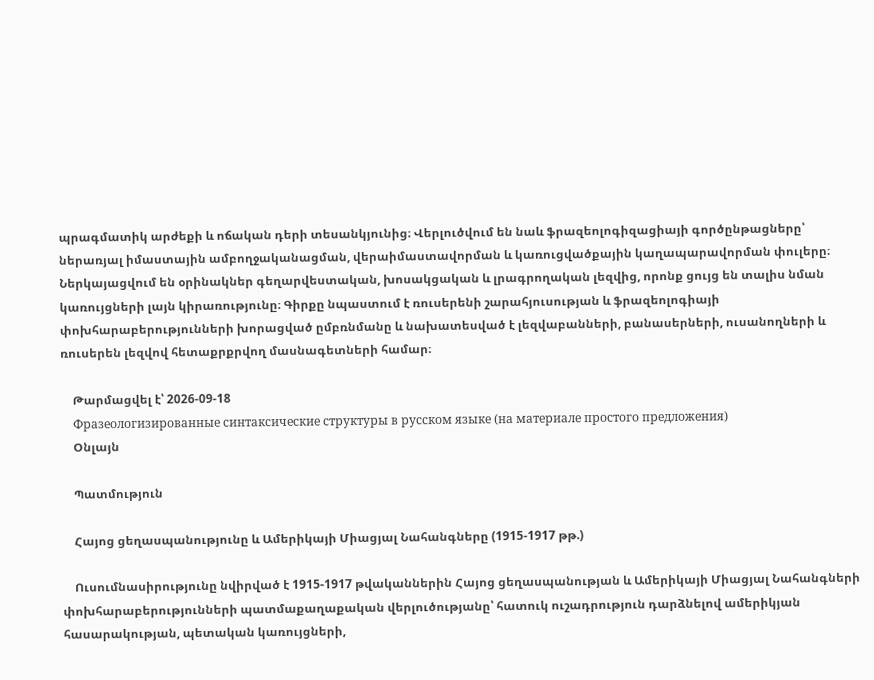պրագմատիկ արժեքի և ոճական դերի տեսանկյունից։ Վերլուծվում են նաև ֆրազեոլոգիզացիայի գործընթացները՝ ներառյալ իմաստային ամբողջականացման, վերաիմաստավորման և կառուցվածքային կաղապարավորման փուլերը։ Ներկայացվում են օրինակներ գեղարվեստական, խոսակցական և լրագրողական լեզվից, որոնք ցույց են տալիս նման կառույցների լայն կիրառությունը։ Գիրքը նպաստում է ռուսերենի շարահյուսության և ֆրազեոլոգիայի փոխհարաբերությունների խորացված ըմբռնմանը և նախատեսված է լեզվաբանների, բանասերների, ուսանողների և ռուսերեն լեզվով հետաքրքրվող մասնագետների համար։

    Թարմացվել է՝ 2026-09-18
    Фразеологизированные синтаксические структуры в русском языке (на материале простого предложения)
    Օնլայն

    Պատմություն

    Հայոց ցեղասպանությունը և Ամերիկայի Միացյալ Նահանգները (1915-1917 թթ.)

    Ուսումնասիրությունը նվիրված է 1915-1917 թվականներին Հայոց ցեղասպանության և Ամերիկայի Միացյալ Նահանգների փոխհարաբերությունների պատմաքաղաքական վերլուծությանը՝ հատուկ ուշադրություն դարձնելով ամերիկյան հասարակության, պետական կառույցների,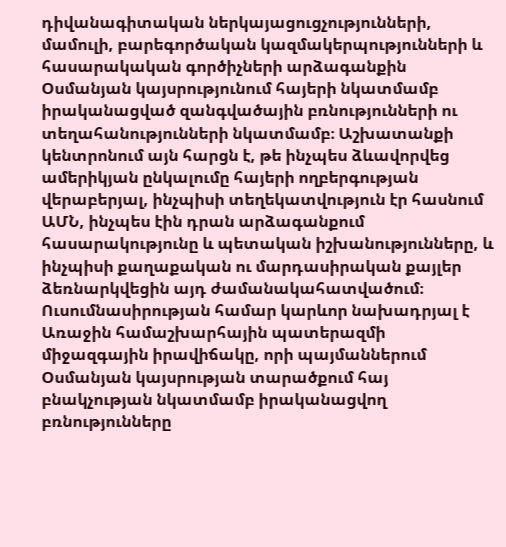դիվանագիտական ներկայացուցչությունների, մամուլի, բարեգործական կազմակերպությունների և հասարակական գործիչների արձագանքին Օսմանյան կայսրությունում հայերի նկատմամբ իրականացված զանգվածային բռնությունների ու տեղահանությունների նկատմամբ։ Աշխատանքի կենտրոնում այն հարցն է, թե ինչպես ձևավորվեց ամերիկյան ընկալումը հայերի ողբերգության վերաբերյալ, ինչպիսի տեղեկատվություն էր հասնում ԱՄՆ, ինչպես էին դրան արձագանքում հասարակությունը և պետական իշխանությունները, և ինչպիսի քաղաքական ու մարդասիրական քայլեր ձեռնարկվեցին այդ ժամանակահատվածում։ Ուսումնասիրության համար կարևոր նախադրյալ է Առաջին համաշխարհային պատերազմի միջազգային իրավիճակը, որի պայմաններում Օսմանյան կայսրության տարածքում հայ բնակչության նկատմամբ իրականացվող բռնությունները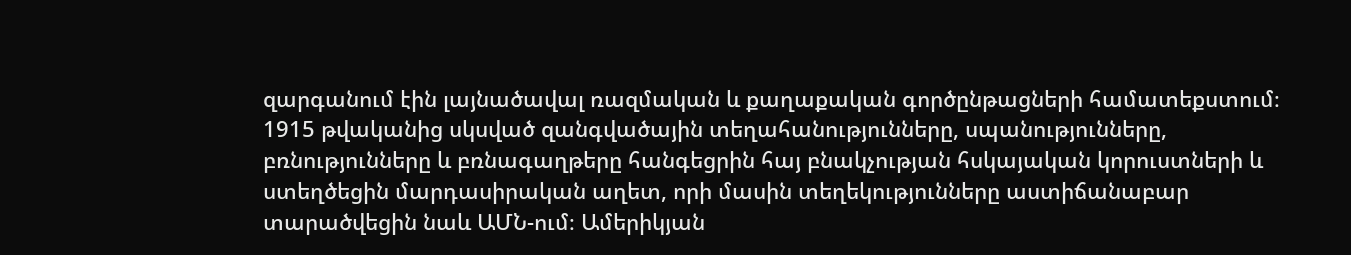զարգանում էին լայնածավալ ռազմական և քաղաքական գործընթացների համատեքստում։ 1915 թվականից սկսված զանգվածային տեղահանությունները, սպանությունները, բռնությունները և բռնագաղթերը հանգեցրին հայ բնակչության հսկայական կորուստների և ստեղծեցին մարդասիրական աղետ, որի մասին տեղեկությունները աստիճանաբար տարածվեցին նաև ԱՄՆ-ում։ Ամերիկյան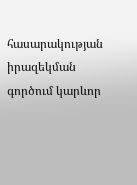հասարակության իրազեկման գործում կարևոր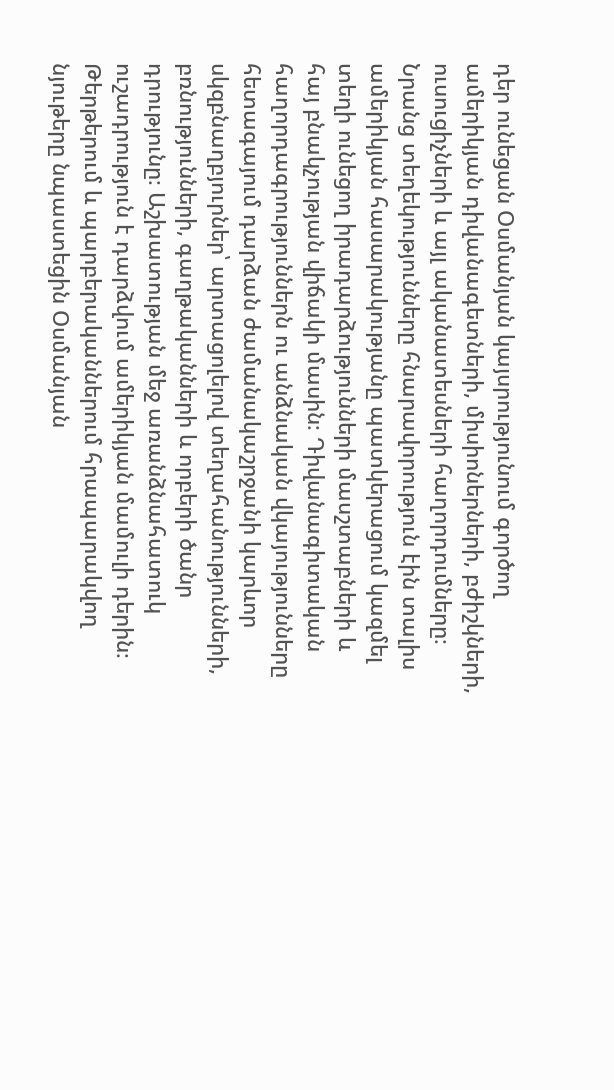դեր ունեցան Օսմանյան կայսրությունում գործող ամերիկյան դիվանագետների, միսիոներների, բժիշկների, ուսուցիչների և այլ ականատեսների հաղորդումները։ Նրանց տեղեկությունները հնարավորություն էին տալիս ամերիկյան հասարակությանը պատկերացում կազմել տեղի ունեցող իրադարձությունների մասշտաբների և հայ բնակչության վիճակի մասին։ Դիվանագիտական հաղորդագրություններն ու անձնական վկայությունները հետագայում դարձան ժամանակաշրջանի կարևոր սկզբնաղբյուրներ՝ արտացոլելով տեղահանությունների, բռնությունների, գաղթականների և որբերի ծանր դրությունը։ Աշխատության մեջ առանձնահատուկ ուշադրություն է դարձվում ամերիկյան մամուլի դերին։ Թերթերում և պարբերականներում հրապարակվող նյութերը նպաստեցին Օսմանյան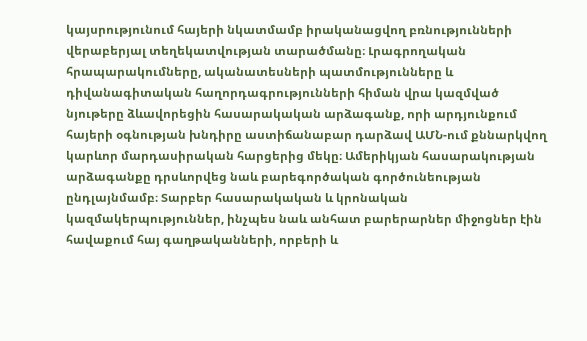կայսրությունում հայերի նկատմամբ իրականացվող բռնությունների վերաբերյալ տեղեկատվության տարածմանը։ Լրագրողական հրապարակումները, ականատեսների պատմությունները և դիվանագիտական հաղորդագրությունների հիման վրա կազմված նյութերը ձևավորեցին հասարակական արձագանք, որի արդյունքում հայերի օգնության խնդիրը աստիճանաբար դարձավ ԱՄՆ-ում քննարկվող կարևոր մարդասիրական հարցերից մեկը։ Ամերիկյան հասարակության արձագանքը դրսևորվեց նաև բարեգործական գործունեության ընդլայնմամբ։ Տարբեր հասարակական և կրոնական կազմակերպություններ, ինչպես նաև անհատ բարերարներ միջոցներ էին հավաքում հայ գաղթականների, որբերի և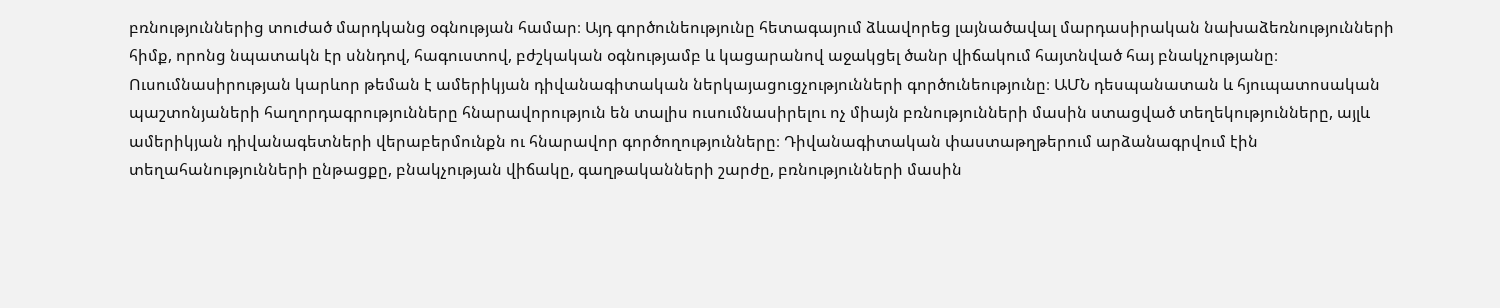բռնություններից տուժած մարդկանց օգնության համար։ Այդ գործունեությունը հետագայում ձևավորեց լայնածավալ մարդասիրական նախաձեռնությունների հիմք, որոնց նպատակն էր սննդով, հագուստով, բժշկական օգնությամբ և կացարանով աջակցել ծանր վիճակում հայտնված հայ բնակչությանը։ Ուսումնասիրության կարևոր թեման է ամերիկյան դիվանագիտական ներկայացուցչությունների գործունեությունը։ ԱՄՆ դեսպանատան և հյուպատոսական պաշտոնյաների հաղորդագրությունները հնարավորություն են տալիս ուսումնասիրելու ոչ միայն բռնությունների մասին ստացված տեղեկությունները, այլև ամերիկյան դիվանագետների վերաբերմունքն ու հնարավոր գործողությունները։ Դիվանագիտական փաստաթղթերում արձանագրվում էին տեղահանությունների ընթացքը, բնակչության վիճակը, գաղթականների շարժը, բռնությունների մասին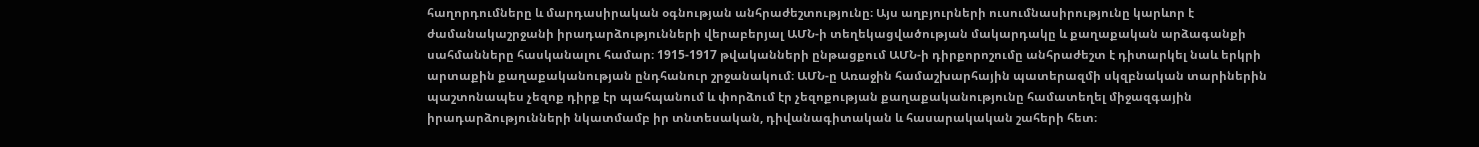հաղորդումները և մարդասիրական օգնության անհրաժեշտությունը։ Այս աղբյուրների ուսումնասիրությունը կարևոր է ժամանակաշրջանի իրադարձությունների վերաբերյալ ԱՄՆ-ի տեղեկացվածության մակարդակը և քաղաքական արձագանքի սահմանները հասկանալու համար։ 1915-1917 թվականների ընթացքում ԱՄՆ-ի դիրքորոշումը անհրաժեշտ է դիտարկել նաև երկրի արտաքին քաղաքականության ընդհանուր շրջանակում։ ԱՄՆ-ը Առաջին համաշխարհային պատերազմի սկզբնական տարիներին պաշտոնապես չեզոք դիրք էր պահպանում և փորձում էր չեզոքության քաղաքականությունը համատեղել միջազգային իրադարձությունների նկատմամբ իր տնտեսական, դիվանագիտական և հասարակական շահերի հետ։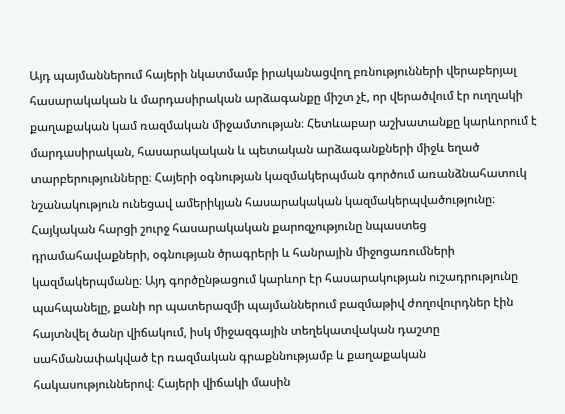Այդ պայմաններում հայերի նկատմամբ իրականացվող բռնությունների վերաբերյալ հասարակական և մարդասիրական արձագանքը միշտ չէ, որ վերածվում էր ուղղակի քաղաքական կամ ռազմական միջամտության։ Հետևաբար աշխատանքը կարևորում է մարդասիրական, հասարակական և պետական արձագանքների միջև եղած տարբերությունները։ Հայերի օգնության կազմակերպման գործում առանձնահատուկ նշանակություն ունեցավ ամերիկյան հասարակական կազմակերպվածությունը։ Հայկական հարցի շուրջ հասարակական քարոզչությունը նպաստեց դրամահավաքների, օգնության ծրագրերի և հանրային միջոցառումների կազմակերպմանը։ Այդ գործընթացում կարևոր էր հասարակության ուշադրությունը պահպանելը, քանի որ պատերազմի պայմաններում բազմաթիվ ժողովուրդներ էին հայտնվել ծանր վիճակում, իսկ միջազգային տեղեկատվական դաշտը սահմանափակված էր ռազմական գրաքննությամբ և քաղաքական հակասություններով։ Հայերի վիճակի մասին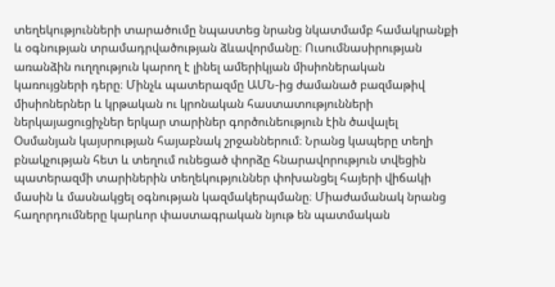տեղեկությունների տարածումը նպաստեց նրանց նկատմամբ համակրանքի և օգնության տրամադրվածության ձևավորմանը։ Ուսումնասիրության առանձին ուղղություն կարող է լինել ամերիկյան միսիոներական կառույցների դերը։ Մինչև պատերազմը ԱՄՆ-ից ժամանած բազմաթիվ միսիոներներ և կրթական ու կրոնական հաստատությունների ներկայացուցիչներ երկար տարիներ գործունեություն էին ծավալել Օսմանյան կայսրության հայաբնակ շրջաններում։ Նրանց կապերը տեղի բնակչության հետ և տեղում ունեցած փորձը հնարավորություն տվեցին պատերազմի տարիներին տեղեկություններ փոխանցել հայերի վիճակի մասին և մասնակցել օգնության կազմակերպմանը։ Միաժամանակ նրանց հաղորդումները կարևոր փաստագրական նյութ են պատմական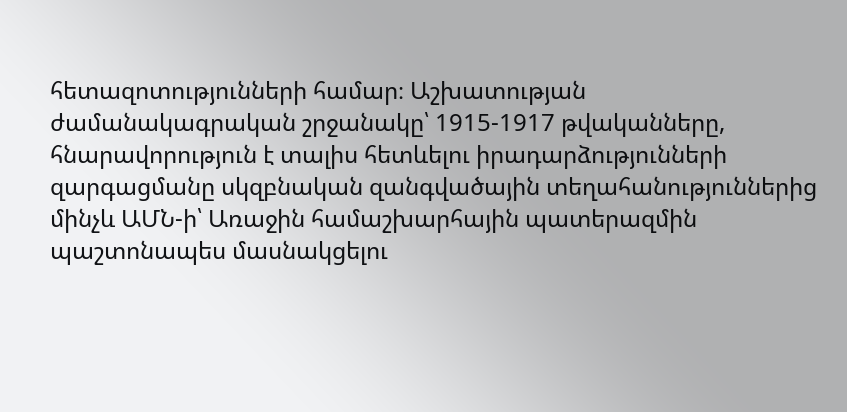հետազոտությունների համար։ Աշխատության ժամանակագրական շրջանակը՝ 1915-1917 թվականները, հնարավորություն է տալիս հետևելու իրադարձությունների զարգացմանը սկզբնական զանգվածային տեղահանություններից մինչև ԱՄՆ-ի՝ Առաջին համաշխարհային պատերազմին պաշտոնապես մասնակցելու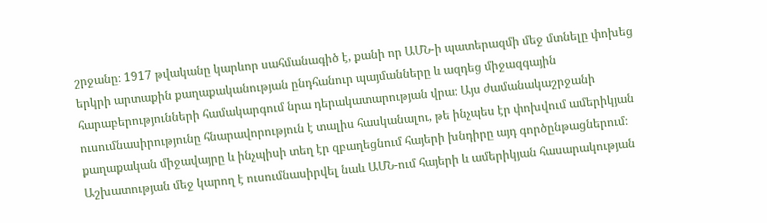շրջանը։ 1917 թվականը կարևոր սահմանագիծ է, քանի որ ԱՄՆ-ի պատերազմի մեջ մտնելը փոխեց երկրի արտաքին քաղաքականության ընդհանուր պայմանները և ազդեց միջազգային հարաբերությունների համակարգում նրա դերակատարության վրա։ Այս ժամանակաշրջանի ուսումնասիրությունը հնարավորություն է տալիս հասկանալու, թե ինչպես էր փոխվում ամերիկյան քաղաքական միջավայրը և ինչպիսի տեղ էր զբաղեցնում հայերի խնդիրը այդ գործընթացներում։ Աշխատության մեջ կարող է ուսումնասիրվել նաև ԱՄՆ-ում հայերի և ամերիկյան հասարակության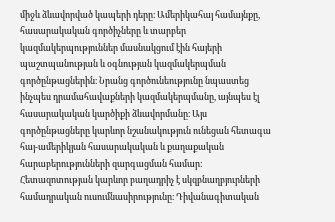միջև ձևավորված կապերի դերը։ Ամերիկահայ համայնքը, հասարակական գործիչները և տարբեր կազմակերպություններ մասնակցում էին հայերի պաշտպանության և օգնության կազմակերպման գործընթացներին։ Նրանց գործունեությունը նպաստեց ինչպես դրամահավաքների կազմակերպմանը, այնպես էլ հասարակական կարծիքի ձևավորմանը։ Այս գործընթացները կարևոր նշանակություն ունեցան հետագա հայ-ամերիկյան հասարակական և քաղաքական հարաբերությունների զարգացման համար։ Հետազոտության կարևոր բաղադրիչ է սկզբնաղբյուրների համադրական ուսումնասիրությունը։ Դիվանագիտական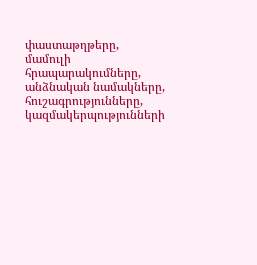փաստաթղթերը, մամուլի հրապարակումները, անձնական նամակները, հուշագրությունները, կազմակերպությունների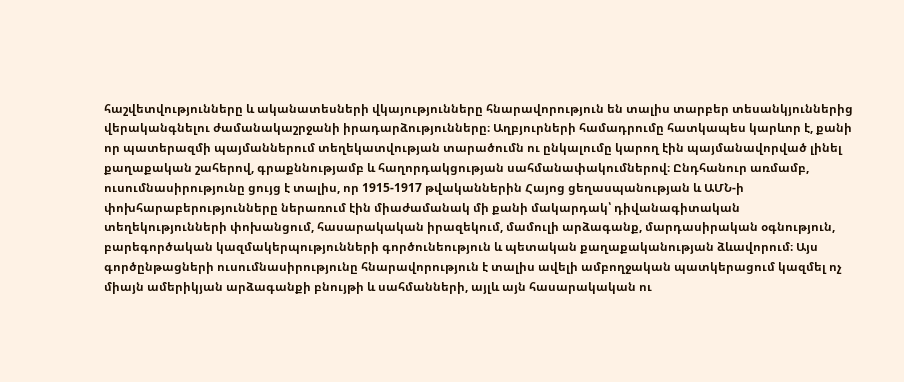հաշվետվությունները և ականատեսների վկայությունները հնարավորություն են տալիս տարբեր տեսանկյուններից վերականգնելու ժամանակաշրջանի իրադարձությունները։ Աղբյուրների համադրումը հատկապես կարևոր է, քանի որ պատերազմի պայմաններում տեղեկատվության տարածումն ու ընկալումը կարող էին պայմանավորված լինել քաղաքական շահերով, գրաքննությամբ և հաղորդակցության սահմանափակումներով։ Ընդհանուր առմամբ, ուսումնասիրությունը ցույց է տալիս, որ 1915-1917 թվականներին Հայոց ցեղասպանության և ԱՄՆ-ի փոխհարաբերությունները ներառում էին միաժամանակ մի քանի մակարդակ՝ դիվանագիտական տեղեկությունների փոխանցում, հասարակական իրազեկում, մամուլի արձագանք, մարդասիրական օգնություն, բարեգործական կազմակերպությունների գործունեություն և պետական քաղաքականության ձևավորում։ Այս գործընթացների ուսումնասիրությունը հնարավորություն է տալիս ավելի ամբողջական պատկերացում կազմել ոչ միայն ամերիկյան արձագանքի բնույթի և սահմանների, այլև այն հասարակական ու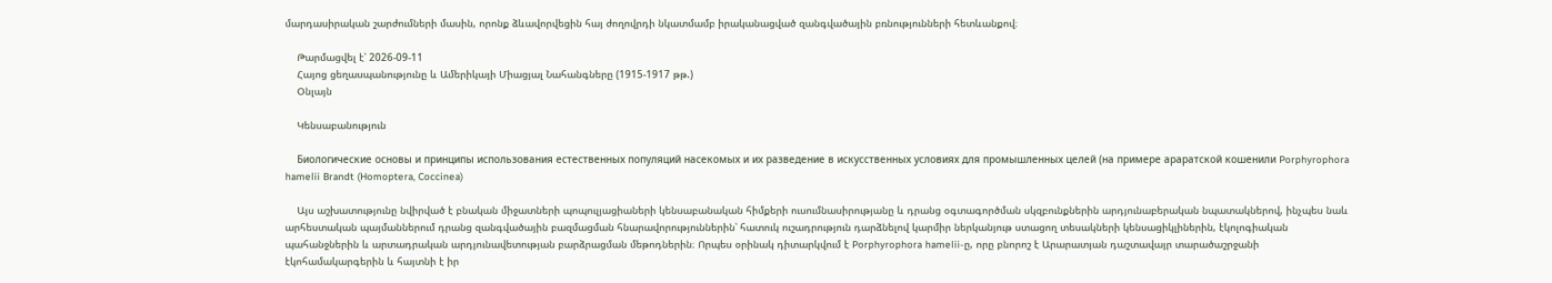մարդասիրական շարժումների մասին, որոնք ձևավորվեցին հայ ժողովրդի նկատմամբ իրականացված զանգվածային բռնությունների հետևանքով։

    Թարմացվել է՝ 2026-09-11
    Հայոց ցեղասպանությունը և Ամերիկայի Միացյալ Նահանգները (1915-1917 թթ.)
    Օնլայն

    Կենսաբանություն

    Биологические основы и принципы использования естественных популяций насекомых и их разведение в искусственных условиях для промышленных целей (на примере араратской кошенили Porphyrophora hamelii Brandt (Homoptera, Coccinea)

    Այս աշխատությունը նվիրված է բնական միջատների պոպուլյացիաների կենսաբանական հիմքերի ուսումնասիրությանը և դրանց օգտագործման սկզբունքներին արդյունաբերական նպատակներով, ինչպես նաև արհեստական պայմաններում դրանց զանգվածային բազմացման հնարավորություններին՝ հատուկ ուշադրություն դարձնելով կարմիր ներկանյութ ստացող տեսակների կենսացիկլիներին, էկոլոգիական պահանջներին և արտադրական արդյունավետության բարձրացման մեթոդներին։ Որպես օրինակ դիտարկվում է Porphyrophora hamelii-ը, որը բնորոշ է Արարատյան դաշտավայր տարածաշրջանի էկոհամակարգերին և հայտնի է իր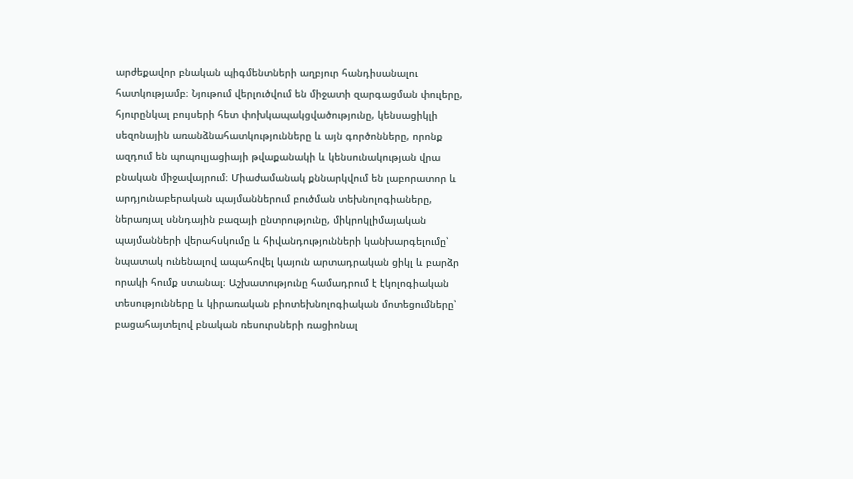արժեքավոր բնական պիգմենտների աղբյուր հանդիսանալու հատկությամբ։ Նյութում վերլուծվում են միջատի զարգացման փուլերը, հյուրընկալ բույսերի հետ փոխկապակցվածությունը, կենսացիկլի սեզոնային առանձնահատկությունները և այն գործոնները, որոնք ազդում են պոպուլյացիայի թվաքանակի և կենսունակության վրա բնական միջավայրում։ Միաժամանակ քննարկվում են լաբորատոր և արդյունաբերական պայմաններում բուծման տեխնոլոգիաները, ներառյալ սննդային բազայի ընտրությունը, միկրոկլիմայական պայմանների վերահսկումը և հիվանդությունների կանխարգելումը՝ նպատակ ունենալով ապահովել կայուն արտադրական ցիկլ և բարձր որակի հումք ստանալ։ Աշխատությունը համադրում է էկոլոգիական տեսությունները և կիրառական բիոտեխնոլոգիական մոտեցումները՝ բացահայտելով բնական ռեսուրսների ռացիոնալ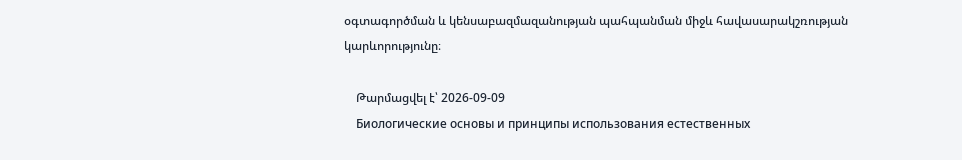օգտագործման և կենսաբազմազանության պահպանման միջև հավասարակշռության կարևորությունը։

    Թարմացվել է՝ 2026-09-09
    Биологические основы и принципы использования естественных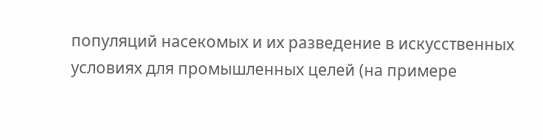популяций насекомых и их разведение в искусственных условиях для промышленных целей (на примере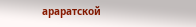араратской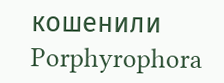кошенили Porphyrophora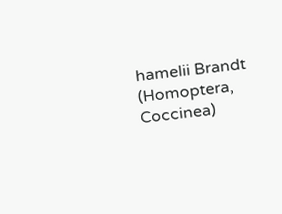hamelii Brandt (Homoptera, Coccinea)